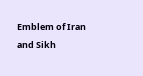Emblem of Iran and Sikh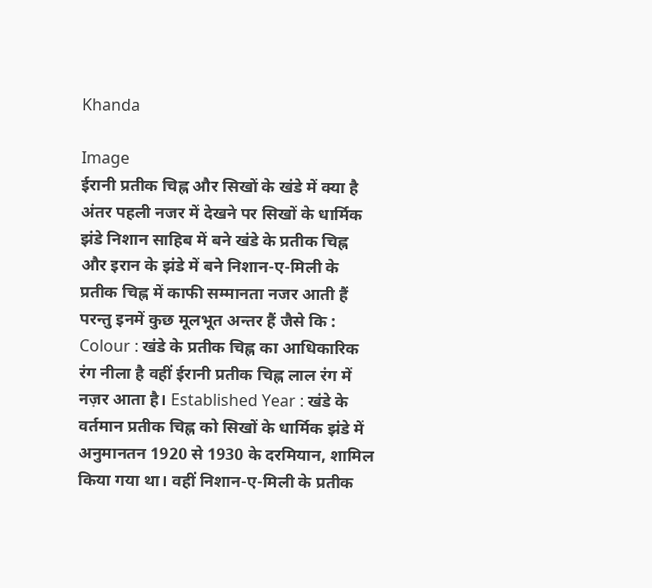Khanda

Image
ईरानी प्रतीक चिह्न और सिखों के खंडे में क्या है अंतर पहली नजर में देखने पर सिखों के धार्मिक झंडे निशान साहिब में बने खंडे के प्रतीक चिह्न और इरान के झंडे में बने निशान-ए-मिली के प्रतीक चिह्न में काफी सम्मानता नजर आती हैं परन्तु इनमें कुछ मूलभूत अन्तर हैं जैसे कि :   Colour : खंडे के प्रतीक चिह्न का आधिकारिक रंग नीला है वहीं ईरानी प्रतीक चिह्न लाल रंग में नज़र आता है। Established Year : खंडे के वर्तमान प्रतीक चिह्न को सिखों के धार्मिक झंडे में अनुमानतन 1920 से 1930 के दरमियान, शामिल किया गया था। वहीं निशान-ए-मिली के प्रतीक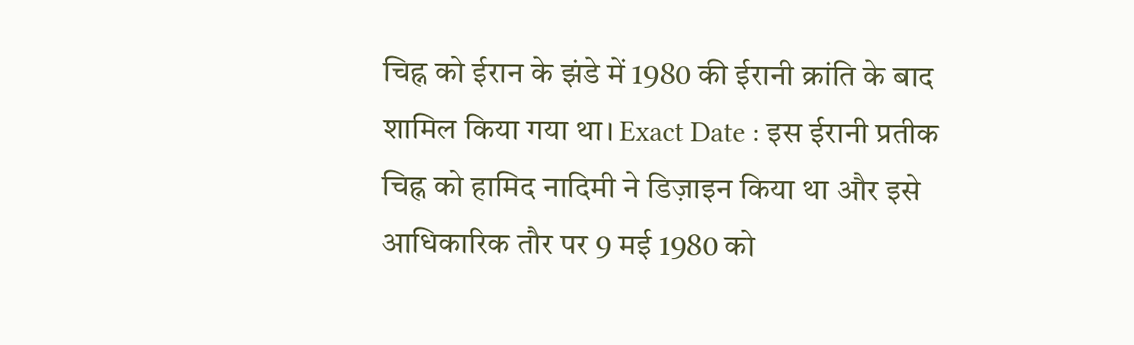चिह्न को ईरान के झंडे में 1980 की ईरानी क्रांति के बाद शामिल किया गया था। Exact Date : इस ईरानी प्रतीक चिह्न को हामिद नादिमी ने डिज़ाइन किया था और इसे आधिकारिक तौर पर 9 मई 1980 को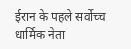ईरान के पहले सर्वोच्च धार्मिक नेता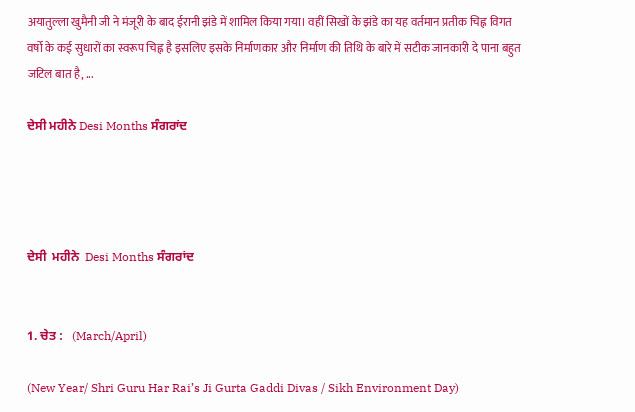अयातुल्ला खुमैनी जी ने मंजूरी के बाद ईरानी झंडे में शामिल किया गया। वहीं सिखों के झंडे का यह वर्तमान प्रतीक चिह्न विगत वर्षो के कई सुधारों का स्वरूप चिह्न है इसलिए इसके निर्माणकार और निर्माण की तिथि के बारे में सटीक जानकारी दे पाना बहुत जटिल बात है, ...

ਦੇਸੀ ਮਹੀਨੇ Desi Months ਸੰਗਰਾਂਦ




ਦੇਸੀ  ਮਹੀਨੇ  Desi Months ਸੰਗਰਾਂਦ


1. ਚੇਤ :   (March/April)

(New Year/ Shri Guru Har Rai’s Ji Gurta Gaddi Divas / Sikh Environment Day)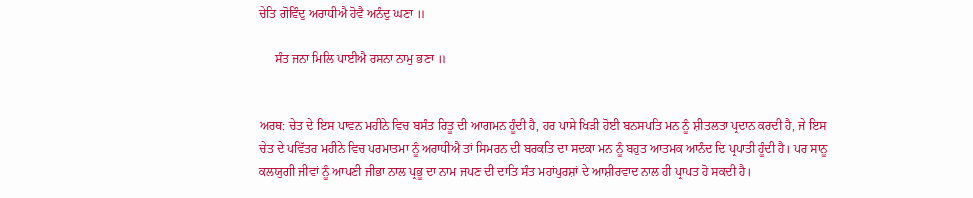ਚੇਤਿ ਗੋਵਿੰਦੁ ਅਰਾਧੀਐ ਹੋਵੈ ਅਨੰਦੁ ਘਣਾ ॥

     ਸੰਤ ਜਨਾ ਮਿਲਿ ਪਾਈਐ ਰਸਨਾ ਨਾਮੁ ਭਣਾ ॥


ਅਰਥ: ਚੇਤ ਦੇ ਇਸ ਪਾਵਨ ਮਹੀਨੇ ਵਿਚ ਬਸੰਤ ਰਿਤੂ ਦੀ ਆਗਮਨ ਹੂੰਦੀ ਹੈ, ਹਰ ਪਾਸੇ ਖਿੜੀ ਹੋਈ ਬਨਸਪਤਿ ਮਨ ਨੂੰ ਸ਼ੀਤਲਤਾ ਪ੍ਰਦਾਨ ਕਰਦੀ ਹੈ, ਜੇ ਇਸ ਚੇਤ ਦੇ ਪਵਿੱਤਰ ਮਹੀਨੇ ਵਿਚ ਪਰਮਾਤਮਾ ਨੂੰ ਅਰਾਧੀਐ ਤਾਂ ਸਿਮਰਨ ਦੀ ਬਰਕਤਿ ਦਾ ਸਦਕਾ ਮਨ ਨੂੰ ਬਹੁਤ ਆਤਮਕ ਆਨੰਦ ਦਿ ਪ੍ਰਪਾਤੀ ਹੂੰਦੀ ਹੈ। ਪਰ ਸਾਨੂ ਕਲਯੁਗੀ ਜੀਵਾਂ ਨੂੰ ਆਪਣੀ ਜੀਭਾ ਨਾਲ ਪ੍ਰਭੂ ਦਾ ਨਾਮ ਜਪਣ ਦੀ ਦਾਤਿ ਸੰਤ ਮਹਾਂਪੁਰਸ਼ਾਂ ਦੇ ਆਸ਼ੀਰਵਾਦ ਨਾਲ ਹੀ ਪ੍ਰਾਪਤ ਹੋ ਸਕਦੀ ਹੈ।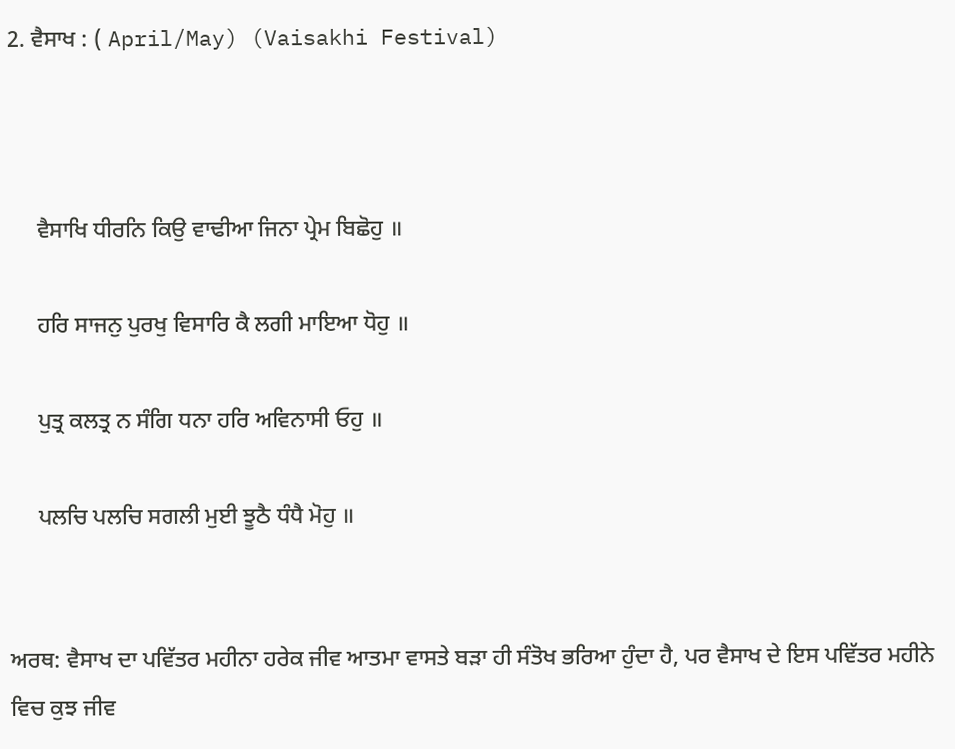2. ਵੈਸਾਖ : ( April/May) (Vaisakhi Festival)



     ਵੈਸਾਖਿ ਧੀਰਨਿ ਕਿਉ ਵਾਢੀਆ ਜਿਨਾ ਪ੍ਰੇਮ ਬਿਛੋਹੁ ॥

     ਹਰਿ ਸਾਜਨੁ ਪੁਰਖੁ ਵਿਸਾਰਿ ਕੈ ਲਗੀ ਮਾਇਆ ਧੋਹੁ ॥

     ਪੁਤ੍ਰ ਕਲਤ੍ਰ ਨ ਸੰਗਿ ਧਨਾ ਹਰਿ ਅਵਿਨਾਸੀ ਓਹੁ ॥

     ਪਲਚਿ ਪਲਚਿ ਸਗਲੀ ਮੁਈ ਝੂਠੈ ਧੰਧੈ ਮੋਹੁ ॥


ਅਰਥ: ਵੈਸਾਖ ਦਾ ਪਵਿੱਤਰ ਮਹੀਨਾ ਹਰੇਕ ਜੀਵ ਆਤਮਾ ਵਾਸਤੇ ਬੜਾ ਹੀ ਸੰਤੋਖ ਭਰਿਆ ਹੁੰਦਾ ਹੈ, ਪਰ ਵੈਸਾਖ ਦੇ ਇਸ ਪਵਿੱਤਰ ਮਹੀਨੇ ਵਿਚ ਕੁਝ ਜੀਵ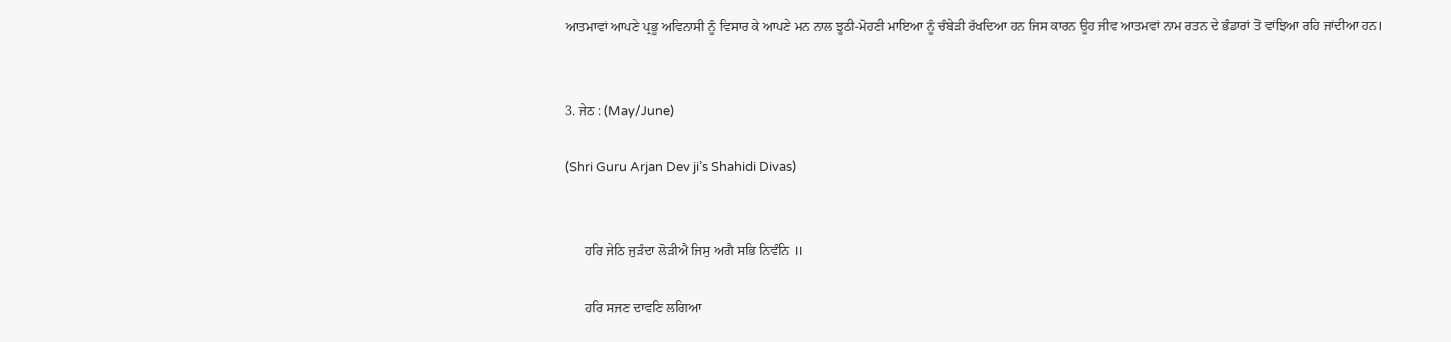ਆਤਮਾਵਾਂ ਆਪਣੇ ਪ੍ਰਭੂ ਅਵਿਨਾਸੀ ਨੂੰ ਵਿਸਾਰ ਕੇ ਆਪਣੇ ਮਨ ਨਾਲ ਝੂਠੀ-ਮੋਹਣੀ ਮਾਇਆ ਨੂੰ ਚੰਬੇੜੀ ਰੱਖਦਿਆ ਹਨ ਜਿਸ ਕਾਰਨ ਊਹ ਜੀਵ ਆਤਮਵਾਂ ਨਾਮ ਰਤਨ ਦੇ ਭੰਡਾਰਾਂ ਤੋਂ ਵਾਂਝਿਆ ਰਹਿ ਜਾਂਦੀਆ ਹਨ।


3. ਜੇਠ : (May/June)

(Shri Guru Arjan Dev ji’s Shahidi Divas)


      ਹਰਿ ਜੇਠਿ ਜੁੜੰਦਾ ਲੋੜੀਐ ਜਿਸੁ ਅਗੈ ਸਭਿ ਨਿਵੰਨਿ ॥

      ਹਰਿ ਸਜਣ ਦਾਵਣਿ ਲਗਿਆ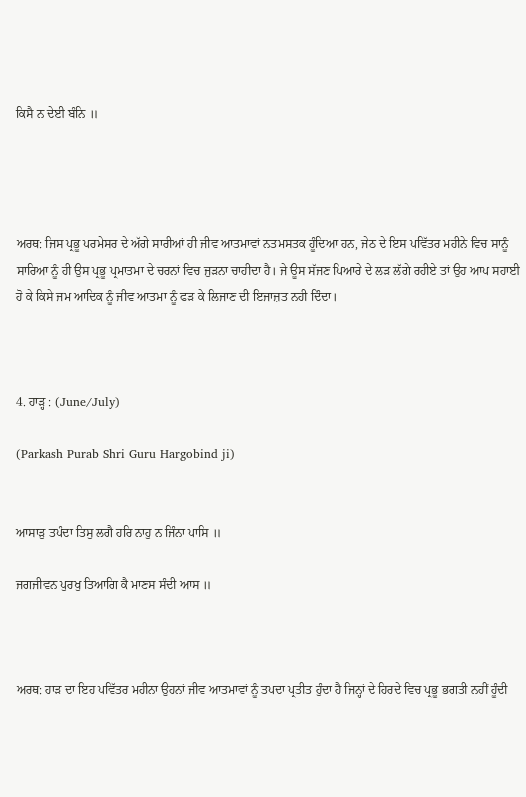ਕਿਸੈ ਨ ਦੇਈ ਬੰਨਿ ॥




ਅਰਥ: ਜਿਸ ਪ੍ਰਭੂ ਪਰਮੇਸਰ ਦੇ ਅੱਗੇ ਸਾਰੀਆਂ ਹੀ ਜੀਵ ਆਤਮਾਵਾਂ ਨਤਮਸਤਕ ਹੂੰਦਿਆ ਹਨ, ਜੇਠ ਦੇ ਇਸ ਪਵਿੱਤਰ ਮਹੀਨੇ ਵਿਚ ਸਾਨੂੰ ਸਾਰਿਆ ਨੂੰ ਹੀ ਉਸ ਪ੍ਰਭੂ ਪ੍ਰਮਾਤਮਾ ਦੇ ਚਰਨਾਂ ਵਿਚ ਜੁੜਨਾ ਚਾਹੀਦਾ ਹੈ। ਜੇ ਊਸ ਸੱਜਣ ਪਿਆਰੇ ਦੇ ਲੜ ਲੱਗੇ ਰਹੀਏ ਤਾਂ ਉਹ ਆਪ ਸਹਾਈ ਹੋ ਕੇ ਕਿਸੇ ਜਮ ਆਦਿਕ ਨੂੰ ਜੀਵ ਆਤਮਾ ਨੂੰ ਫੜ ਕੇ ਲਿਜਾਣ ਦੀ ਇਜਾਜ਼ਤ ਨਹੀ ਦਿੰਦਾ।



4. ਹਾੜ੍ਹ : (June/July)

(Parkash Purab Shri Guru Hargobind ji)


ਆਸਾੜੁ ਤਪੰਦਾ ਤਿਸੁ ਲਗੈ ਹਰਿ ਨਾਹੁ ਨ ਜਿੰਨਾ ਪਾਸਿ ॥

ਜਗਜੀਵਨ ਪੁਰਖੁ ਤਿਆਗਿ ਕੈ ਮਾਣਸ ਸੰਦੀ ਆਸ ॥



ਅਰਥ: ਹਾੜ ਦਾ ਇਹ ਪਵਿੱਤਰ ਮਹੀਨਾ ਉਹਨਾਂ ਜੀਵ ਆਤਮਾਵਾਂ ਨੂੰ ਤਪਦਾ ਪ੍ਰਤੀਤ ਹੁੰਦਾ ਹੈ ਜਿਨ੍ਹਾਂ ਦੇ ਹਿਰਦੇ ਵਿਚ ਪ੍ਰਭੂ ਭਗਤੀ ਨਹੀਂ ਹੂੰਦੀ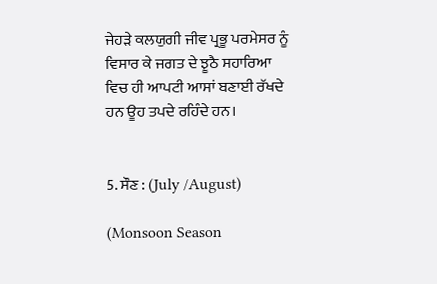ਜੇਹੜੇ ਕਲਯੁਗੀ ਜੀਵ ਪ੍ਰਭੂ ਪਰਮੇਸਰ ਨੂੰ ਵਿਸਾਰ ਕੇ ਜਗਤ ਦੇ ਝੂਠੈ ਸਹਾਰਿਆ ਵਿਚ ਹੀ ਆਪਟੀ ਆਸਾਂ ਬਣਾਈ ਰੱਖਦੇ ਹਨ ਊਹ ਤਪਦੇ ਰਹਿੰਦੇ ਹਨ।


5. ਸੌਣ : (July /August)

(Monsoon Season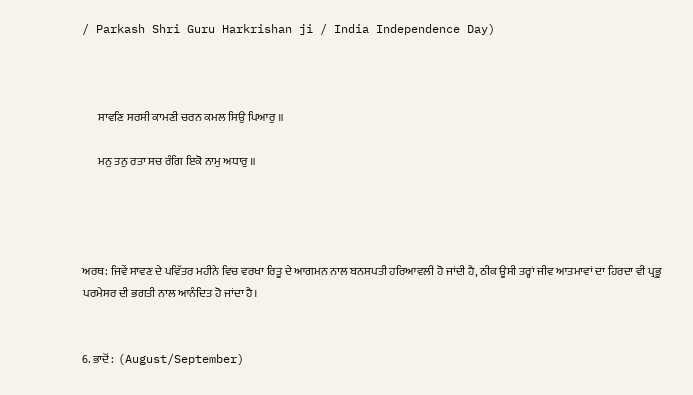/ Parkash Shri Guru Harkrishan ji / India Independence Day)



       ਸਾਵਣਿ ਸਰਸੀ ਕਾਮਣੀ ਚਰਨ ਕਮਲ ਸਿਉ ਪਿਆਰੁ ॥

       ਮਨੁ ਤਨੁ ਰਤਾ ਸਚ ਰੰਗਿ ਇਕੋ ਨਾਮੁ ਅਧਾਰੁ ॥




ਅਰਥ: ਜਿਵੇਂ ਸਾਵਣ ਦੇ ਪਵਿੱਤਰ ਮਹੀਨੇ ਵਿਚ ਵਰਖਾ ਰਿਤੂ ਦੇ ਆਗਮਨ ਨਾਲ ਬਨਸਪਤੀ ਹਰਿਆਵਲੀ ਹੋ ਜਾਂਦੀ ਹੈ, ਠੀਕ ਊਸੀ ਤਰ੍ਹਾਂ ਜੀਵ ਆਤਮਾਵਾਂ ਦਾ ਹਿਰਦਾ ਵੀ ਪ੍ਰਭੂ ਪਰਮੇਸਰ ਦੀ ਭਗਤੀ ਨਾਲ ਆਨੰਦਿਤ ਹੋ ਜਾਂਦਾ ਹੈ।


6. ਭਾਦੋਂ :  (August/September)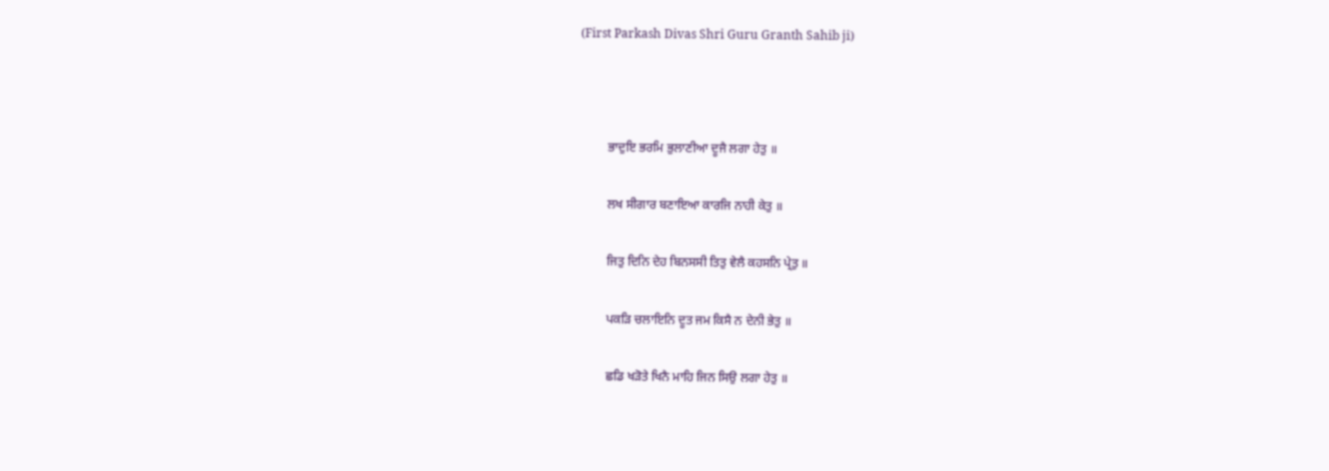(First Parkash Divas Shri Guru Granth Sahib ji)



         ਭਾਦੁਇ ਭਰਮਿ ਭੁਲਾਣੀਆ ਦੂਜੈ ਲਗਾ ਹੇਤੁ ॥

         ਲਖ ਸੀਗਾਰ ਬਣਾਇਆ ਕਾਰਜਿ ਨਾਹੀ ਕੇਤੁ ॥

         ਜਿਤੁ ਦਿਨਿ ਦੇਹ ਬਿਨਸਸੀ ਤਿਤੁ ਵੇਲੈ ਕਹਸਨਿ ਪ੍ਰੇਤੁ ॥

         ਪਕੜਿ ਚਲਾਇਨਿ ਦੂਤ ਜਮ ਕਿਸੈ ਨ ਦੇਨੀ ਭੇਤੁ ॥

         ਛਡਿ ਖੜੋਤੇ ਖਿਨੈ ਮਾਹਿ ਜਿਨ ਸਿਉ ਲਗਾ ਹੇਤੁ ॥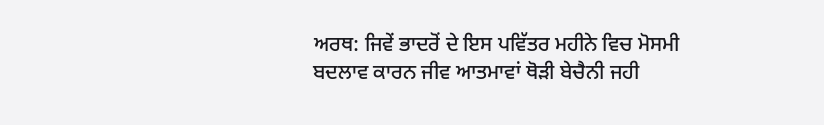ਅਰਥ: ਜਿਵੇਂ ਭਾਦਰੋਂ ਦੇ ਇਸ ਪਵਿੱਤਰ ਮਹੀਨੇ ਵਿਚ ਮੋਸਮੀ ਬਦਲਾਵ ਕਾਰਨ ਜੀਵ ਆਤਮਾਵਾਂ ਥੋੜੀ ਬੇਚੈਨੀ ਜਹੀ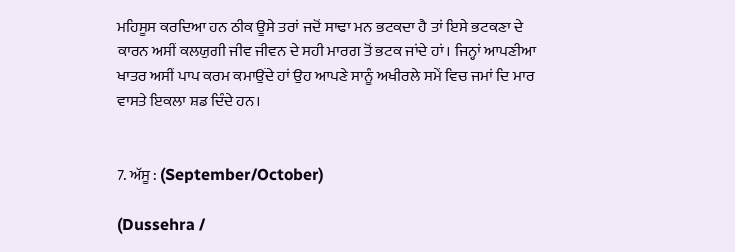ਮਹਿਸੂਸ ਕਰਦਿਆ ਹਨ ਠੀਕ ਊਸੇ ਤਰਾਂ ਜਦੋਂ ਸਾਢਾ ਮਨ ਭਟਕਦਾ ਹੈ ਤਾਂ ਇਸੇ ਭਟਕਣਾ ਦੇ ਕਾਰਨ ਅਸੀਂ ਕਲਯੁਗੀ ਜੀਵ ਜੀਵਨ ਦੇ ਸਹੀ ਮਾਰਗ ਤੋਂ ਭਟਕ ਜਾਂਦੇ ਹਾਂ। ਜਿਨ੍ਹਾਂ ਆਪਣੀਆ ਖਾਤਰ ਅਸੀਂ ਪਾਪ ਕਰਮ ਕਮਾਉਂਦੇ ਹਾਂ ਉਹ ਆਪਣੇ ਸਾਨੂੰ ਅਖੀਰਲੇ ਸਮੇਂ ਵਿਚ ਜਮਾਂ ਦਿ ਮਾਰ ਵਾਸਤੇ ਇਕਲਾ ਸ਼ਡ ਦਿੰਦੇ ਹਨ।


7. ਅੱਸੂ : (September/October)

(Dussehra /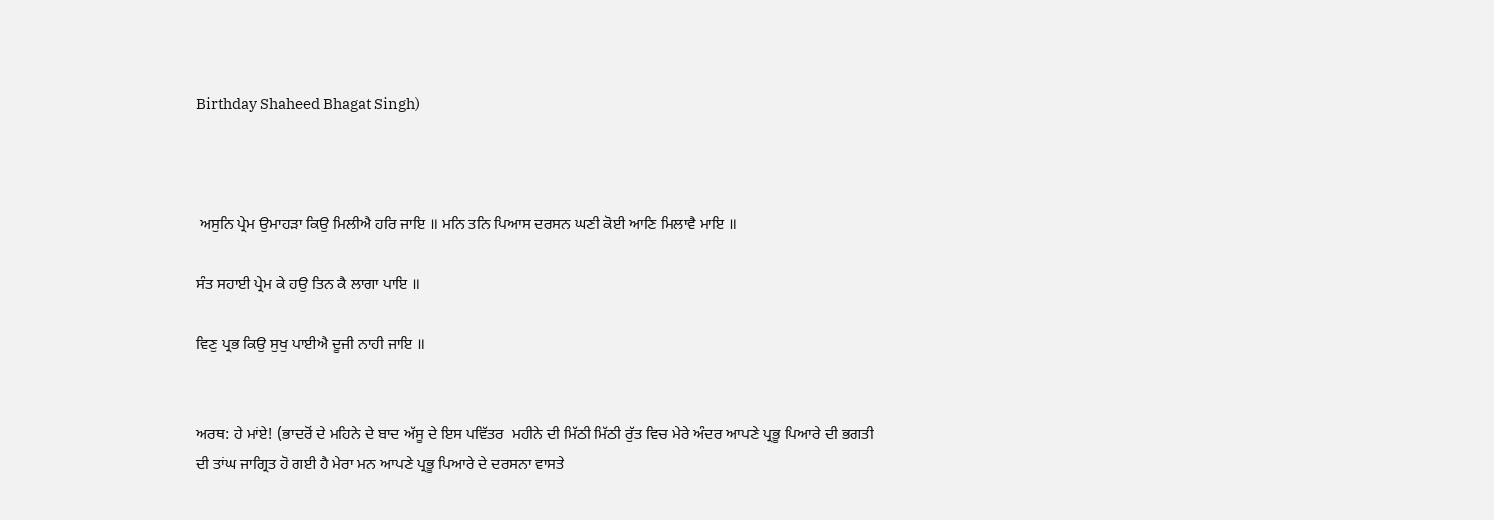Birthday Shaheed Bhagat Singh)



 ਅਸੁਨਿ ਪ੍ਰੇਮ ਉਮਾਹੜਾ ਕਿਉ ਮਿਲੀਐ ਹਰਿ ਜਾਇ ॥ ਮਨਿ ਤਨਿ ਪਿਆਸ ਦਰਸਨ ਘਣੀ ਕੋਈ ਆਣਿ ਮਿਲਾਵੈ ਮਾਇ ॥

ਸੰਤ ਸਹਾਈ ਪ੍ਰੇਮ ਕੇ ਹਉ ਤਿਨ ਕੈ ਲਾਗਾ ਪਾਇ ॥

ਵਿਣੁ ਪ੍ਰਭ ਕਿਉ ਸੁਖੁ ਪਾਈਐ ਦੂਜੀ ਨਾਹੀ ਜਾਇ ॥


ਅਰਥ: ਹੇ ਮਾਂਏ! (ਭਾਦਰੋਂ ਦੇ ਮਹਿਨੇ ਦੇ ਬਾਦ ਅੱਸੂ ਦੇ ਇਸ ਪਵਿੱਤਰ  ਮਹੀਨੇ ਦੀ ਮਿੱਠੀ ਮਿੱਠੀ ਰੁੱਤ ਵਿਚ ਮੇਰੇ ਅੰਦਰ ਆਪਣੇ ਪ੍ਰਭੂ ਪਿਆਰੇ ਦੀ ਭਗਤੀ ਦੀ ਤਾਂਘ ਜਾਗ੍ਰਿਤ ਹੋ ਗਈ ਹੈ ਮੇਰਾ ਮਨ ਆਪਣੇ ਪ੍ਰਭੂ ਪਿਆਰੇ ਦੇ ਦਰਸਨਾ ਵਾਸਤੇ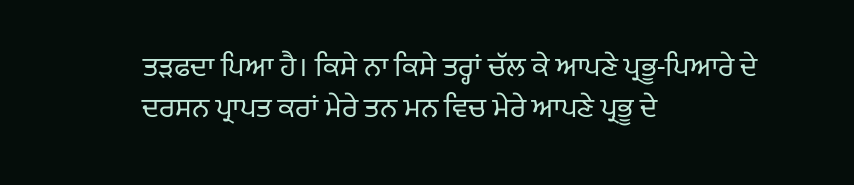ਤੜਫਦਾ ਪਿਆ ਹੈ। ਕਿਸੇ ਨਾ ਕਿਸੇ ਤਰ੍ਹਾਂ ਚੱਲ ਕੇ ਆਪਣੇ ਪ੍ਰਭੂ-ਪਿਆਰੇ ਦੇ ਦਰਸਨ ਪ੍ਰਾਪਤ ਕਰਾਂ ਮੇਰੇ ਤਨ ਮਨ ਵਿਚ ਮੇਰੇ ਆਪਣੇ ਪ੍ਰਭੂ ਦੇ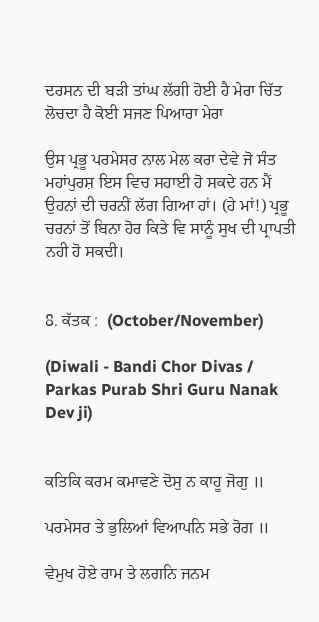ਦਰਸਨ ਦੀ ਬੜੀ ਤਾਂਘ ਲੱਗੀ ਹੋਈ ਹੈ ਮੇਰਾ ਚਿੱਤ ਲੋਚਦਾ ਹੈ ਕੋਈ ਸਜਣ ਪਿਆਰਾ ਮੇਰਾ

ਉਸ ਪ੍ਰਭੂ ਪਰਮੇਸਰ ਨਾਲ ਮੇਲ ਕਰਾ ਦੇਵੇ ਜੋ ਸੰਤ ਮਹਾਂਪੁਰਸ਼ ਇਸ ਵਿਚ ਸਹਾਈ ਹੋ ਸਕਦੇ ਹਨ ਮੈਂ ਉਹਨਾਂ ਦੀ ਚਰਨੀਂ ਲੱਗ ਗਿਆ ਹਾਂ। (ਹੇ ਮਾਂ!) ਪ੍ਰਭੂ ਚਰਨਾਂ ਤੋਂ ਬਿਨਾ ਹੋਰ ਕਿਤੇ ਵਿ ਸਾਨੂੰ ਸੁਖ ਦੀ ਪ੍ਰਾਪਤੀ ਨਹੀ ਹੋ ਸਕਦੀ।


8. ਕੱਤਕ :  (October/November)

(Diwali - Bandi Chor Divas / Parkas Purab Shri Guru Nanak Dev ji)


ਕਤਿਕਿ ਕਰਮ ਕਮਾਵਣੇ ਦੋਸੁ ਨ ਕਾਹੂ ਜੋਗੁ ॥

ਪਰਮੇਸਰ ਤੇ ਭੁਲਿਆਂ ਵਿਆਪਨਿ ਸਭੇ ਰੋਗ ॥

ਵੇਮੁਖ ਹੋਏ ਰਾਮ ਤੇ ਲਗਨਿ ਜਨਮ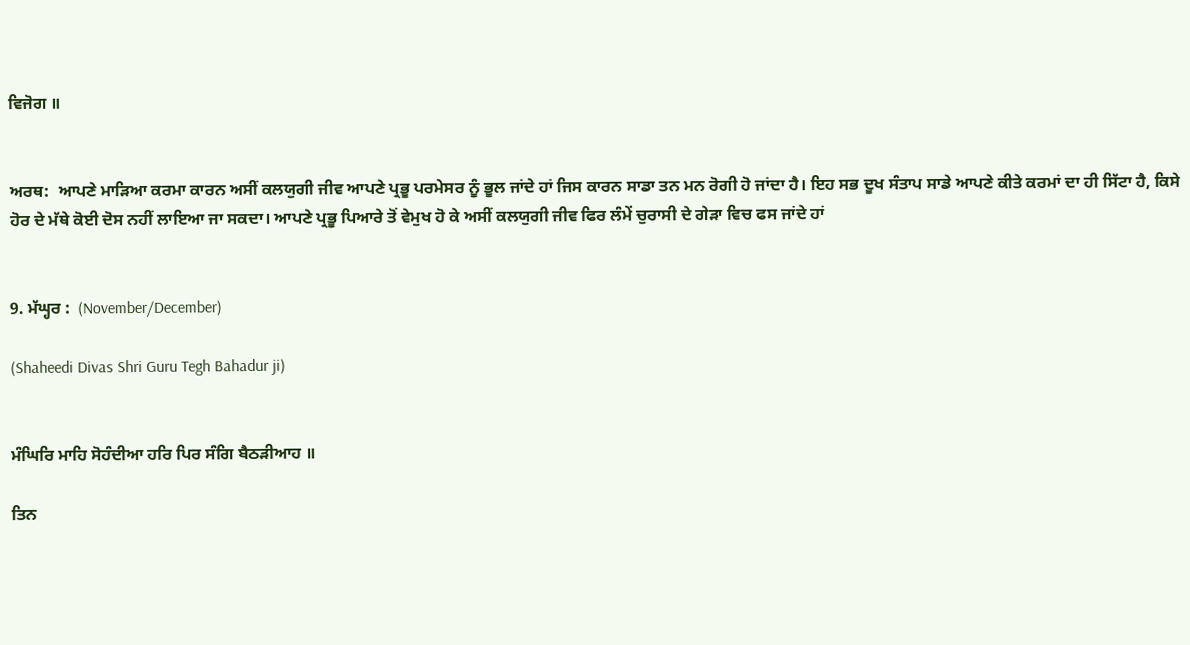ਵਿਜੋਗ ॥


ਅਰਥ:  ਆਪਣੇ ਮਾੜਿਆ ਕਰਮਾ ਕਾਰਨ ਅਸੀਂ ਕਲਯੁਗੀ ਜੀਵ ਆਪਣੇ ਪ੍ਰਭੂ ਪਰਮੇਸਰ ਨੂੰ ਭੂਲ ਜਾਂਦੇ ਹਾਂ ਜਿਸ ਕਾਰਨ ਸਾਡਾ ਤਨ ਮਨ ਰੋਗੀ ਹੋ ਜਾਂਦਾ ਹੈ। ਇਹ ਸਭ ਦੂਖ ਸੰਤਾਪ ਸਾਡੇ ਆਪਣੇ ਕੀਤੇ ਕਰਮਾਂ ਦਾ ਹੀ ਸਿੱਟਾ ਹੈ, ਕਿਸੇ ਹੋਰ ਦੇ ਮੱਥੇ ਕੋਈ ਦੋਸ ਨਹੀਂ ਲਾਇਆ ਜਾ ਸਕਦਾ। ਆਪਣੇ ਪ੍ਰਭੂ ਪਿਆਰੇ ਤੋਂ ਵੇਮੁਖ ਹੋ ਕੇ ਅਸੀਂ ਕਲਯੁਗੀ ਜੀਵ ਫਿਰ ਲੰਮੇਂ ਚੁਰਾਸੀ ਦੇ ਗੇੜਾ ਵਿਚ ਫਸ ਜਾਂਦੇ ਹਾਂ


9. ਮੱਘ੍ਹਰ :  (November/December)

(Shaheedi Divas Shri Guru Tegh Bahadur ji)


ਮੰਘਿਰਿ ਮਾਹਿ ਸੋਹੰਦੀਆ ਹਰਿ ਪਿਰ ਸੰਗਿ ਬੈਠੜੀਆਹ ॥

ਤਿਨ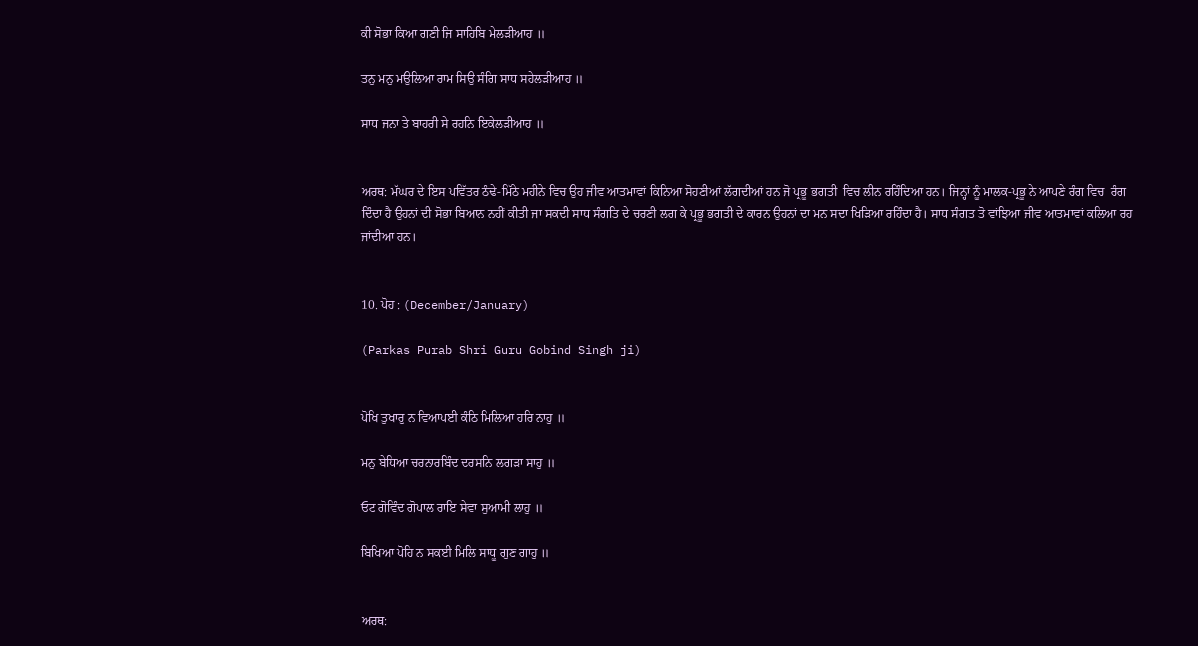ਕੀ ਸੋਭਾ ਕਿਆ ਗਣੀ ਜਿ ਸਾਹਿਬਿ ਮੇਲੜੀਆਹ ॥

ਤਨੁ ਮਨੁ ਮਉਲਿਆ ਰਾਮ ਸਿਉ ਸੰਗਿ ਸਾਧ ਸਹੇਲੜੀਆਹ ॥

ਸਾਧ ਜਨਾ ਤੇ ਬਾਹਰੀ ਸੇ ਰਹਨਿ ਇਕੇਲੜੀਆਹ ॥


ਅਰਥ: ਮੱਘਰ ਦੇ ਇਸ ਪਵਿੱਤਰ ਠੰਢੇ-ਮਿੱਠੇ ਮਹੀਨੇ ਵਿਚ ਉਹ ਜੀਵ ਆਤਮਾਵਾਂ ਕਿਨਿਆ ਸੋਹਣੀਆਂ ਲੱਗਦੀਆਂ ਹਨ ਜੋ ਪ੍ਰਭੂ ਭਗਤੀ  ਵਿਚ ਲੀਨ ਰਹਿੰਦਿਆ ਹਨ। ਜਿਨ੍ਹਾਂ ਨੂੰ ਮਾਲਕ-ਪ੍ਰਭੂ ਨੇ ਆਪਣੇ ਰੰਗ ਵਿਚ  ਰੰਗ ਦਿੰਦਾ ਹੈ ਉਹਨਾਂ ਦੀ ਸੋਭਾ ਬਿਆਨ ਨਹੀਂ ਕੀਤੀ ਜਾ ਸਕਦੀ ਸਾਧ ਸੰਗਤਿ ਦੇ ਚਰਣੀ ਲਗ ਕੇ ਪ੍ਰਭੂ ਭਗਤੀ ਦੇ ਕਾਰਨ ਉਹਨਾਂ ਦਾ ਮਨ ਸਦਾ ਖਿੜਿਆ ਰਹਿੰਦਾ ਹੈ। ਸਾਧ ਸੰਗਤ ਤੋ ਵਾਂਝਿਆ ਜੀਵ ਆਤਮਾਵਾਂ ਕਲਿਆ ਰਹ ਜਾਂਦੀਆ ਹਨ।


10. ਪੋਹ : (December/January)

(Parkas Purab Shri Guru Gobind Singh ji)


ਪੋਖਿ ਤੁਖਾਰੁ ਨ ਵਿਆਪਈ ਕੰਠਿ ਮਿਲਿਆ ਹਰਿ ਨਾਹੁ ॥

ਮਨੁ ਬੇਧਿਆ ਚਰਨਾਰਬਿੰਦ ਦਰਸਨਿ ਲਗੜਾ ਸਾਹੁ ॥

ਓਟ ਗੋਵਿੰਦ ਗੋਪਾਲ ਰਾਇ ਸੇਵਾ ਸੁਆਮੀ ਲਾਹੁ ॥

ਬਿਖਿਆ ਪੋਹਿ ਨ ਸਕਈ ਮਿਲਿ ਸਾਧੂ ਗੁਣ ਗਾਹੁ ॥


ਅਰਥ: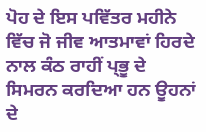ਪੋਹ ਦੇ ਇਸ ਪਵਿੱਤਰ ਮਹੀਨੇ ਵਿੱਚ ਜੋ ਜੀਵ ਆਤਮਾਵਾਂ ਹਿਰਦੇ ਨਾਲ ਕੰਠ ਰਾਹੀਂ ਪ੍ਭੂ ਦੇ ਸਿਮਰਨ ਕਰਦਿਆ ਹਨ ਊਹਨਾਂ ਦੇ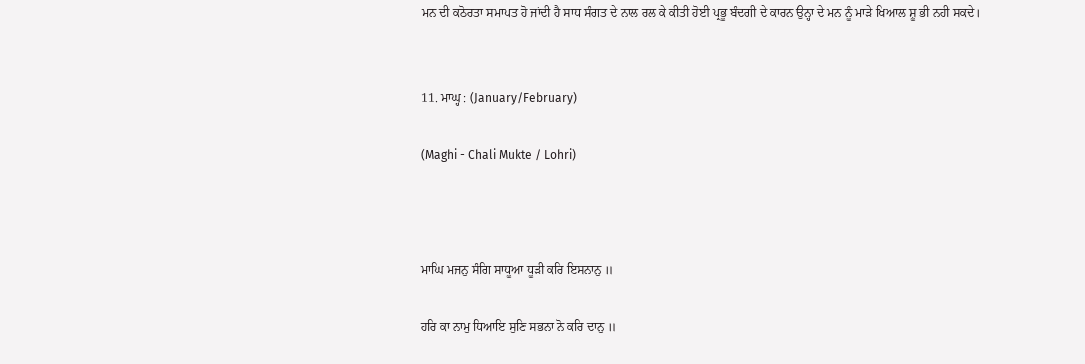ਮਨ ਦੀ ਕਠੋਰਤਾ ਸਮਾਪਤ ਹੋ ਜਾਂਦੀ ਹੈ ਸਾਧ ਸੰਗਤ ਦੇ ਨਾਲ ਰਲ ਕੇ ਕੀਤੀ ਹੋਈ ਪ੍ਰਭੂ ਬੰਦਗੀ ਦੇ ਕਾਰਨ ਉਨ੍ਹਾ ਦੇ ਮਨ ਨੂੰ ਮਾੜੇ ਖਿਆਲ ਸ਼ੂ ਭੀ ਨਹੀ ਸਕਦੇ।


11. ਮਾਘ੍ਹ : (January/February)

(Maghi - Chali Mukte / Lohri)



ਮਾਘਿ ਮਜਨੁ ਸੰਗਿ ਸਾਧੂਆ ਧੂੜੀ ਕਰਿ ਇਸਨਾਨੁ ॥

ਹਰਿ ਕਾ ਨਾਮੁ ਧਿਆਇ ਸੁਣਿ ਸਭਨਾ ਨੋ ਕਰਿ ਦਾਨੁ ॥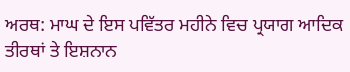ਅਰਥ: ਮਾਘ ਦੇ ਇਸ ਪਵਿੱਤਰ ਮਹੀਨੇ ਵਿਚ ਪ੍ਰਯਾਗ ਆਦਿਕ ਤੀਰਥਾਂ ਤੇ ਇਸ਼ਨਾਨ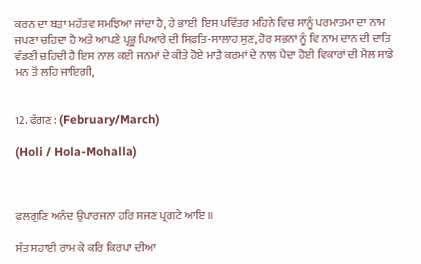ਕਰਨ ਦਾ ਬੜਾ ਮਹੱਤਵ ਸਮਝਿਆ ਜਾਂਦਾ ਹੈ, ਹੇ ਭਾਈ  ਇਸ ਪਵਿੱਤਰ ਮਹਿਨੇ ਵਿਚ ਸਾਨੂੰ ਪਰਮਾਤਮਾ ਦਾ ਨਾਮ ਜਪਣਾ ਚਹਿਦਾ ਹੈ ਅਤੇ ਆਪਣੇ ਪ੍ਰਭੂ ਪਿਆਰੇ ਦੀ ਸਿਫ਼ਤਿ-ਸਾਲਾਹ ਸੁਣ, ਹੋਰ ਸਭਨਾਂ ਨੂੰ ਵਿ ਨਾਮ ਦਾਨ ਦੀ ਦਾਤਿ ਵੰਡਣੀ ਚਹਿਦੀ ਹੈ ਇਸ ਨਾਲ ਕਈ ਜਨਮਾਂ ਦੇ ਕੀਤੇ ਹੋਏ ਮਾੜੈ ਕਰਮਾਂ ਦੇ ਨਾਲ ਪੈਦਾ ਹੋਈ ਵਿਕਾਰਾਂ ਦੀ ਮੈਲ ਸਾਡੇ ਮਨ ਤੋਂ ਲਹਿ ਜਾਇਗੀ,


12. ਫੱਗਣ : (February/March)

(Holi / Hola-Mohalla)



ਫਲਗੁਣਿ ਅਨੰਦ ਉਪਾਰਜਨਾ ਹਰਿ ਸਜਣ ਪ੍ਰਗਟੇ ਆਇ ॥

ਸੰਤ ਸਹਾਈ ਰਾਮ ਕੇ ਕਰਿ ਕਿਰਪਾ ਦੀਆ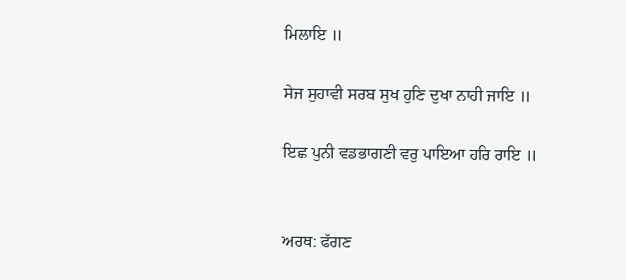ਮਿਲਾਇ ॥

ਸੇਜ ਸੁਹਾਵੀ ਸਰਬ ਸੁਖ ਹੁਣਿ ਦੁਖਾ ਨਾਹੀ ਜਾਇ ॥

ਇਛ ਪੁਨੀ ਵਡਭਾਗਣੀ ਵਰੁ ਪਾਇਆ ਹਰਿ ਰਾਇ ॥


ਅਰਥ: ਫੱਗਣ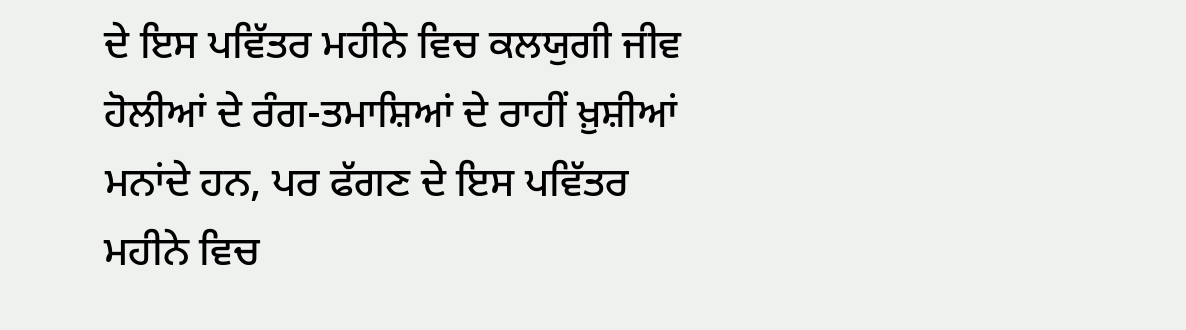ਦੇ ਇਸ ਪਵਿੱਤਰ ਮਹੀਨੇ ਵਿਚ ਕਲਯੁਗੀ ਜੀਵ ਹੋਲੀਆਂ ਦੇ ਰੰਗ-ਤਮਾਸ਼ਿਆਂ ਦੇ ਰਾਹੀਂ ਖ਼ੁਸ਼ੀਆਂ ਮਨਾਂਦੇ ਹਨ, ਪਰ ਫੱਗਣ ਦੇ ਇਸ ਪਵਿੱਤਰ ਮਹੀਨੇ ਵਿਚ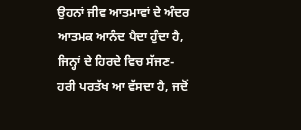ਉਹਨਾਂ ਜੀਵ ਆਤਮਾਵਾਂ ਦੇ ਅੰਦਰ ਆਤਮਕ ਆਨੰਦ ਪੈਦਾ ਹੁੰਦਾ ਹੈ, ਜਿਨ੍ਹਾਂ ਦੇ ਹਿਰਦੇ ਵਿਚ ਸੱਜਣ-ਹਰੀ ਪਰਤੱਖ ਆ ਵੱਸਦਾ ਹੈ, ਜਦੋਂ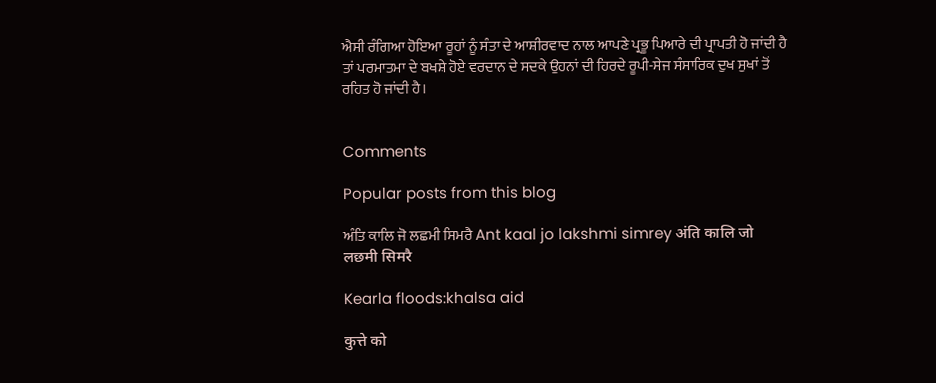ਐਸੀ ਰੰਗਿਆ ਹੋਇਆ ਰੂਹਾਂ ਨੂੰ ਸੰਤਾ ਦੇ ਆਸ਼ੀਰਵਾਦ ਨਾਲ ਆਪਣੇ ਪ੍ਰਭੂ ਪਿਆਰੇ ਦੀ ਪ੍ਰਾਪਤੀ ਹੋ ਜਾਂਦੀ ਹੈ ਤਾਂ ਪਰਮਾਤਮਾ ਦੇ ਬਖਸ਼ੇ ਹੋਏ ਵਰਦਾਨ ਦੇ ਸਦਕੇ ਉਹਨਾਂ ਦੀ ਹਿਰਦੇ ਰੂਪੀ-ਸੇਜ ਸੰਸਾਰਿਕ ਦੁਖ ਸੁਖਾਂ ਤੋਂ ਰਹਿਤ ਹੋ ਜਾਂਦੀ ਹੈ।


Comments

Popular posts from this blog

ਅੰਤਿ ਕਾਲਿ ਜੋ ਲਛਮੀ ਸਿਮਰੈ Ant kaal jo lakshmi simrey अंति कालि जो लछमी सिमरै

Kearla floods:khalsa aid

कुत्ते को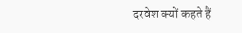दरवेश क्यों कहते हैं